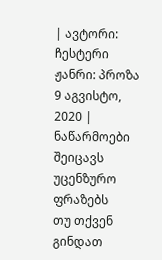| ავტორი: ჩესტერი ჟანრი: პროზა 9 აგვისტო, 2020 |
ნაწარმოები შეიცავს უცენზურო ფრაზებს
თუ თქვენ გინდათ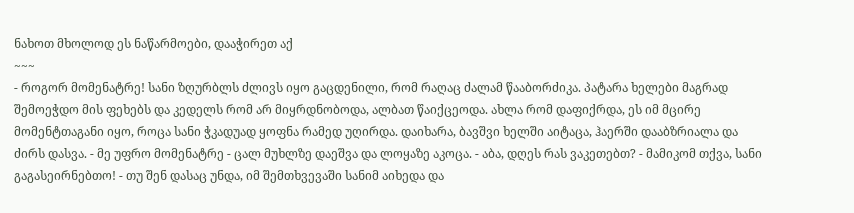ნახოთ მხოლოდ ეს ნაწარმოები, დააჭირეთ აქ
~~~
- როგორ მომენატრე! სანი ზღურბლს ძლივს იყო გაცდენილი, რომ რაღაც ძალამ წააბორძიკა. პატარა ხელები მაგრად შემოეჭდო მის ფეხებს და კედელს რომ არ მიყრდნობოდა, ალბათ წაიქცეოდა. ახლა რომ დაფიქრდა, ეს იმ მცირე მომენტთაგანი იყო, როცა სანი ჭკადუად ყოფნა რამედ უღირდა. დაიხარა, ბავშვი ხელში აიტაცა, ჰაერში დააბზრიალა და ძირს დასვა. - მე უფრო მომენატრე - ცალ მუხლზე დაეშვა და ლოყაზე აკოცა. - აბა, დღეს რას ვაკეთებთ? - მამიკომ თქვა, სანი გაგასეირნებთო! - თუ შენ დასაც უნდა, იმ შემთხვევაში სანიმ აიხედა და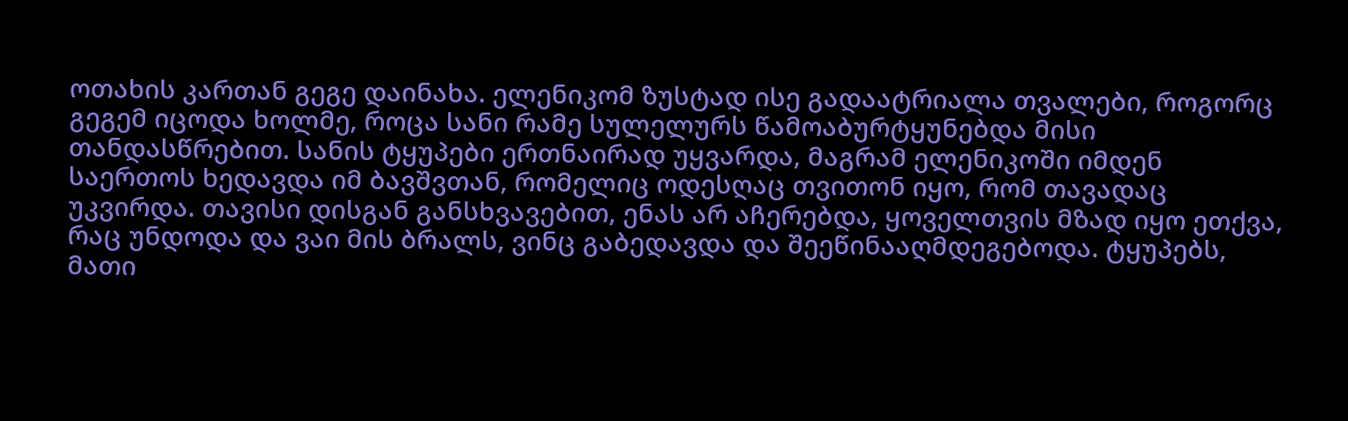ოთახის კართან გეგე დაინახა. ელენიკომ ზუსტად ისე გადაატრიალა თვალები, როგორც გეგემ იცოდა ხოლმე, როცა სანი რამე სულელურს წამოაბურტყუნებდა მისი თანდასწრებით. სანის ტყუპები ერთნაირად უყვარდა, მაგრამ ელენიკოში იმდენ საერთოს ხედავდა იმ ბავშვთან, რომელიც ოდესღაც თვითონ იყო, რომ თავადაც უკვირდა. თავისი დისგან განსხვავებით, ენას არ აჩერებდა, ყოველთვის მზად იყო ეთქვა, რაც უნდოდა და ვაი მის ბრალს, ვინც გაბედავდა და შეეწინააღმდეგებოდა. ტყუპებს, მათი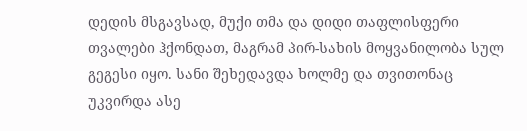დედის მსგავსად, მუქი თმა და დიდი თაფლისფერი თვალები ჰქონდათ, მაგრამ პირ-სახის მოყვანილობა სულ გეგესი იყო. სანი შეხედავდა ხოლმე და თვითონაც უკვირდა ასე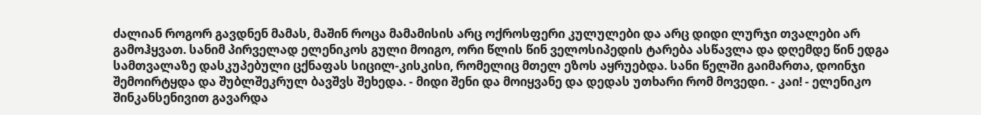ძალიან როგორ გავდნენ მამას, მაშინ როცა მამამისის არც ოქროსფერი კულულები და არც დიდი ლურჯი თვალები არ გამოჰყვათ. სანიმ პირველად ელენიკოს გული მოიგო, ორი წლის წინ ველოსიპედის ტარება ასწავლა და დღემდე წინ ედგა სამთვალაზე დასკუპებული ცქნაფას სიცილ-კისკისი, რომელიც მთელ ეზოს აყრუებდა. სანი წელში გაიმართა, დოინჯი შემოირტყდა და შუბლშეკრულ ბავშვს შეხედა. - მიდი შენი და მოიყვანე და დედას უთხარი რომ მოვედი. - კაი! - ელენიკო შინკანსენივით გავარდა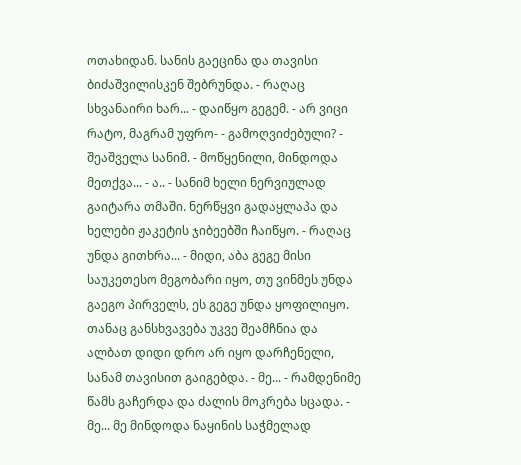ოთახიდან. სანის გაეცინა და თავისი ბიძაშვილისკენ შებრუნდა. - რაღაც სხვანაირი ხარ... - დაიწყო გეგემ. - არ ვიცი რატო, მაგრამ უფრო- - გამოღვიძებული? - შეაშველა სანიმ. - მოწყენილი, მინდოდა მეთქვა... - ა.. - სანიმ ხელი ნერვიულად გაიტარა თმაში. ნერწყვი გადაყლაპა და ხელები ჟაკეტის ჯიბეებში ჩაიწყო. - რაღაც უნდა გითხრა... - მიდი, აბა გეგე მისი საუკეთესო მეგობარი იყო, თუ ვინმეს უნდა გაეგო პირველს, ეს გეგე უნდა ყოფილიყო. თანაც განსხვავება უკვე შეამჩნია და ალბათ დიდი დრო არ იყო დარჩენელი, სანამ თავისით გაიგებდა. - მე... - რამდენიმე წამს გაჩერდა და ძალის მოკრება სცადა. - მე... მე მინდოდა ნაყინის საჭმელად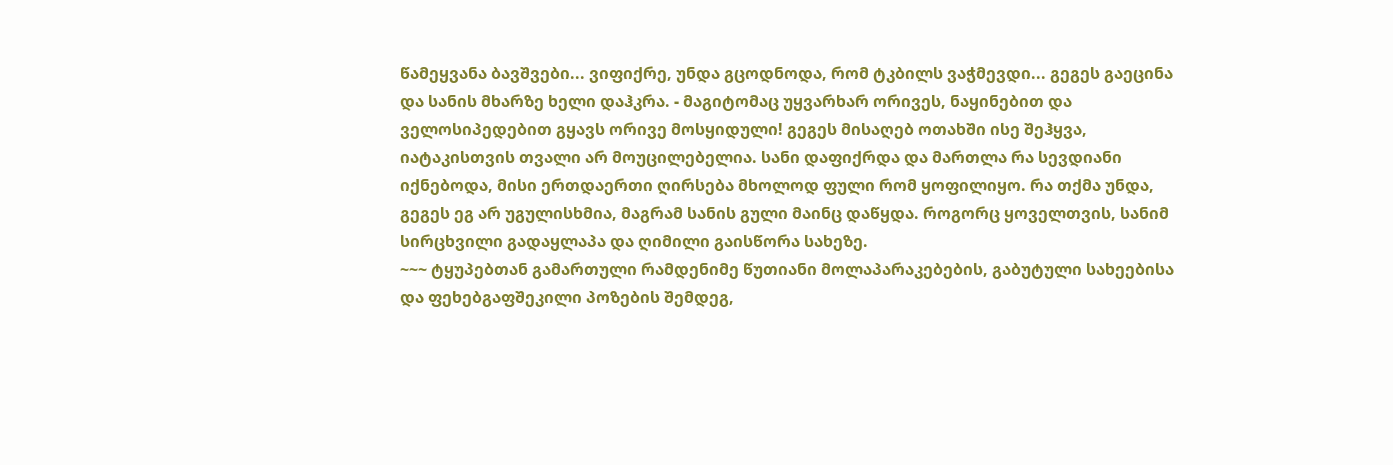წამეყვანა ბავშვები... ვიფიქრე, უნდა გცოდნოდა, რომ ტკბილს ვაჭმევდი... გეგეს გაეცინა და სანის მხარზე ხელი დაჰკრა. - მაგიტომაც უყვარხარ ორივეს, ნაყინებით და ველოსიპედებით გყავს ორივე მოსყიდული! გეგეს მისაღებ ოთახში ისე შეჰყვა, იატაკისთვის თვალი არ მოუცილებელია. სანი დაფიქრდა და მართლა რა სევდიანი იქნებოდა, მისი ერთდაერთი ღირსება მხოლოდ ფული რომ ყოფილიყო. რა თქმა უნდა, გეგეს ეგ არ უგულისხმია, მაგრამ სანის გული მაინც დაწყდა. როგორც ყოველთვის, სანიმ სირცხვილი გადაყლაპა და ღიმილი გაისწორა სახეზე.
~~~ ტყუპებთან გამართული რამდენიმე წუთიანი მოლაპარაკებების, გაბუტული სახეებისა და ფეხებგაფშეკილი პოზების შემდეგ,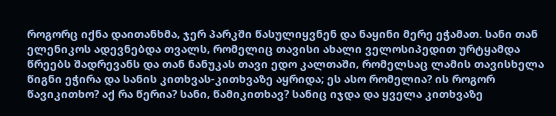როგორც იქნა დაითანხმა, ჯერ პარკში წასულიყვნენ და ნაყინი მერე ეჭამათ. სანი თან ელენიკოს ადევნებდა თვალს, რომელიც თავისი ახალი ველოსიპედით ურტყამდა წრეებს შადრევანს და თან ნანუკას თავი ედო კალთაში, რომელსაც ლამის თავისხელა წიგნი ეჭირა და სანის კითხვას-კითხვაზე აყრიდა; ეს ასო რომელია? ის როგორ წავიკითხო? აქ რა წერია? სანი, წამიკითხავ? სანიც იჯდა და ყველა კითხვაზე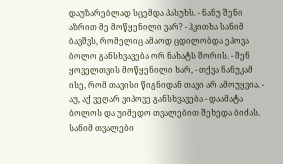დაუზარებლად სცემდა პასუხს. - ნანუ შენი აზრით მე მოწყენილი ვარ? - ჰკითხა სანიმ ბავშვს, რომელიც ამაოდ ცდილობდა ეპოვა ბოლო განსხვავება ორ ნახატს შორის. - შენ ყოველთვის მოწყენილი ხარ, - თქვა ნანუკამ ისე, რომ თავისი წიგნიდან თავი არ ამოუყვია. - აუ, აქ ვეღარ ვიპოვე განსხვავება - დაამატა ბოლოს და უიმედო თვალებით შეხედა ბიძას. სანიმ თვალები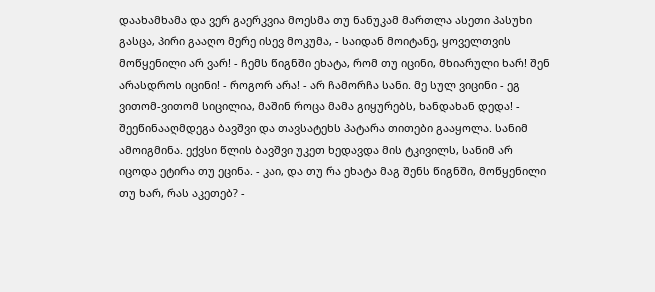დაახამხამა და ვერ გაერკვია მოესმა თუ ნანუკამ მართლა ასეთი პასუხი გასცა, პირი გააღო მერე ისევ მოკუმა, - საიდან მოიტანე, ყოველთვის მოწყენილი არ ვარ! - ჩემს წიგნში ეხატა, რომ თუ იცინი, მხიარული ხარ! შენ არასდროს იცინი! - როგორ არა! - არ ჩამორჩა სანი. მე სულ ვიცინი - ეგ ვითომ-ვითომ სიცილია, მაშინ როცა მამა გიყურებს, ხანდახან დედა! - შეეწინააღმდეგა ბავშვი და თავსატეხს პატარა თითები გააყოლა. სანიმ ამოიგმინა. ექვსი წლის ბავშვი უკეთ ხედავდა მის ტკივილს, სანიმ არ იცოდა ეტირა თუ ეცინა. - კაი, და თუ რა ეხატა მაგ შენს წიგნში, მოწყენილი თუ ხარ, რას აკეთებ? -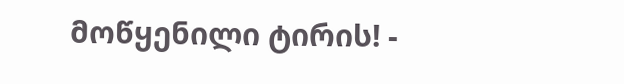მოწყენილი ტირის! -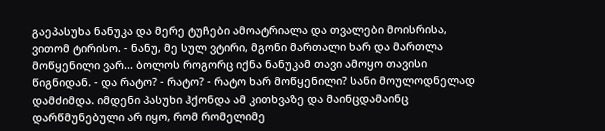გაეპასუხა ნანუკა და მერე ტუჩები ამოატრიალა და თვალები მოისრისა, ვითომ ტირისო. - ნანუ, მე სულ ვტირი, მგონი მართალი ხარ და მართლა მოწყენილი ვარ... ბოლოს როგორც იქნა ნანუკამ თავი ამოყო თავისი წიგნიდან. - და რატო? - რატო? - რატო ხარ მოწყენილი? სანი მოულოდნელად დამძიმდა. იმდენი პასუხი ჰქონდა ამ კითხვაზე და მაინცდამაინც დარწმუნებული არ იყო, რომ რომელიმე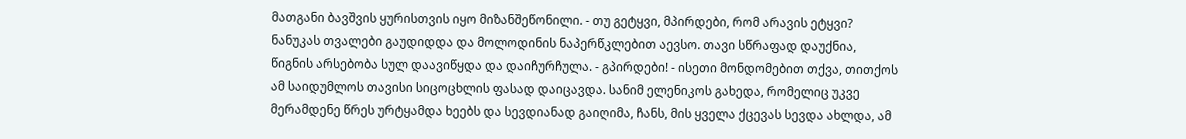მათგანი ბავშვის ყურისთვის იყო მიზანშეწონილი. - თუ გეტყვი, მპირდები, რომ არავის ეტყვი? ნანუკას თვალები გაუდიდდა და მოლოდინის ნაპერწკლებით აევსო. თავი სწრაფად დაუქნია, წიგნის არსებობა სულ დაავიწყდა და დაიჩურჩულა. - გპირდები! - ისეთი მონდომებით თქვა, თითქოს ამ საიდუმლოს თავისი სიცოცხლის ფასად დაიცავდა. სანიმ ელენიკოს გახედა, რომელიც უკვე მერამდენე წრეს ურტყამდა ხეებს და სევდიანად გაიღიმა, ჩანს, მის ყველა ქცევას სევდა ახლდა, ამ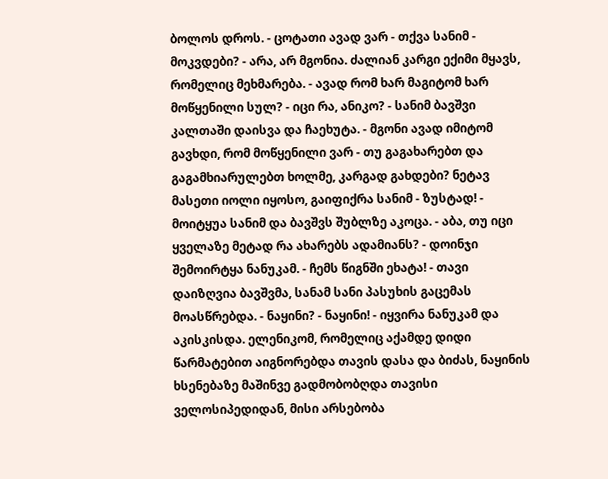ბოლოს დროს. - ცოტათი ავად ვარ - თქვა სანიმ - მოკვდები? - არა, არ მგონია. ძალიან კარგი ექიმი მყავს, რომელიც მეხმარება. - ავად რომ ხარ მაგიტომ ხარ მოწყენილი სულ? - იცი რა, ანიკო? - სანიმ ბავშვი კალთაში დაისვა და ჩაეხუტა. - მგონი ავად იმიტომ გავხდი, რომ მოწყენილი ვარ - თუ გაგახარებთ და გაგამხიარულებთ ხოლმე, კარგად გახდები? ნეტავ მასეთი იოლი იყოსო, გაიფიქრა სანიმ - ზუსტად! - მოიტყუა სანიმ და ბავშვს შუბლზე აკოცა. - აბა, თუ იცი ყველაზე მეტად რა ახარებს ადამიანს? - დოინჯი შემოირტყა ნანუკამ. - ჩემს წიგნში ეხატა! - თავი დაიზღვია ბავშვმა, სანამ სანი პასუხის გაცემას მოასწრებდა. - ნაყინი? - ნაყინი! - იყვირა ნანუკამ და აკისკისდა. ელენიკომ, რომელიც აქამდე დიდი წარმატებით აიგნორებდა თავის დასა და ბიძას, ნაყინის ხსენებაზე მაშინვე გადმობობღდა თავისი ველოსიპედიდან, მისი არსებობა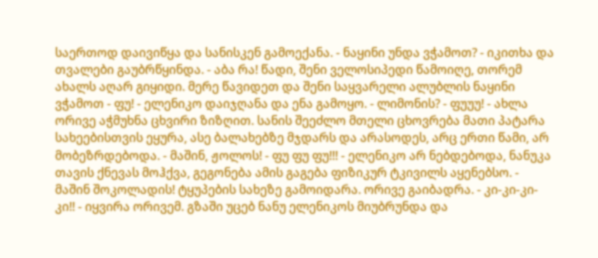საერთოდ დაივიწყა და სანისკენ გამოექანა. - ნაყინი უნდა ვჭამოთ? - იკითხა და თვალები გაუბრწყინდა. - აბა რა! წადი, შენი ველოსიპედი წამოიღე, თორემ ახალს აღარ გიყიდი. მერე წავიდეთ და შენი საყვარელი ალუბლის ნაყინი ვჭამოთ - ფუ! - ელენიკო დაიჯღანა და ენა გამოყო. - ლიმონის? - ფუუუ! - ახლა ორივე აჭმუხნა ცხვირი ზიზღით. სანის შეეძლო მთელი ცხოვრება მათი პატარა სახეებისთვის ეყურა, ასე ბალახებზე მჯდარს და არასოდეს, არც ერთი წამი, არ მობეზრდებოდა. - მაშინ, ჟოლოს! - ფუ ფუ ფუ!!! - ელენიკო არ ნებდებოდა, ნანუკა თავის ქნევას მოჰქვა, გეგონება ამის გაგება ფიზიკურ ტკივილს აყენებსო. - მაშინ შოკოლადის! ტყუპების სახეზე გამოიდარა. ორივე გაიბადრა. - კი-კი-კი-კი!! - იყვირა ორივემ. გზაში უცებ ნანუ ელენიკოს მიუბრუნდა და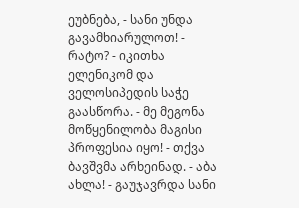ეუბნება, - სანი უნდა გავამხიარულოთ! - რატო? - იკითხა ელენიკომ და ველოსიპედის საჭე გაასწორა. - მე მეგონა მოწყენილობა მაგისი პროფესია იყო! - თქვა ბავშვმა არხეინად. - აბა ახლა! - გაუჯავრდა სანი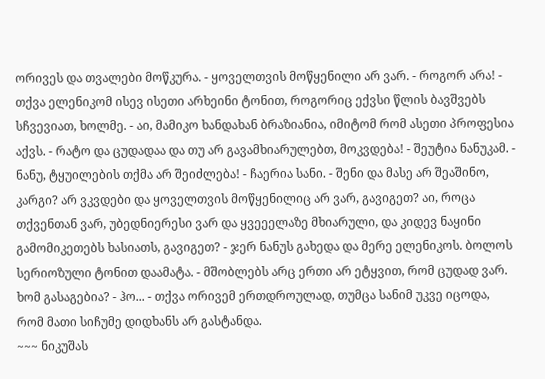ორივეს და თვალები მოწკურა. - ყოველთვის მოწყენილი არ ვარ. - როგორ არა! - თქვა ელენიკომ ისევ ისეთი არხეინი ტონით, როგორიც ექვსი წლის ბავშვებს სჩვევიათ, ხოლმე. - აი, მამიკო ხანდახან ბრაზიანია, იმიტომ რომ ასეთი პროფესია აქვს. - რატო და ცუდადაა და თუ არ გავამხიარულებთ, მოკვდება! - შეუტია ნანუკამ. - ნანუ, ტყუილების თქმა არ შეიძლება! - ჩაერია სანი. - შენი და მასე არ შეაშინო, კარგი? არ ვკვდები და ყოველთვის მოწყენილიც არ ვარ, გავიგეთ? აი, როცა თქვენთან ვარ, უბედნიერესი ვარ და ყვეეელაზე მხიარული, და კიდევ ნაყინი გამომიკეთებს ხასიათს, გავიგეთ? - ჯერ ნანუს გახედა და მერე ელენიკოს. ბოლოს სერიოზული ტონით დაამატა. - მშობლებს არც ერთი არ ეტყვით, რომ ცუდად ვარ. ხომ გასაგებია? - ჰო... - თქვა ორივემ ერთდროულად, თუმცა სანიმ უკვე იცოდა, რომ მათი სიჩუმე დიდხანს არ გასტანდა.
~~~ ნიკუშას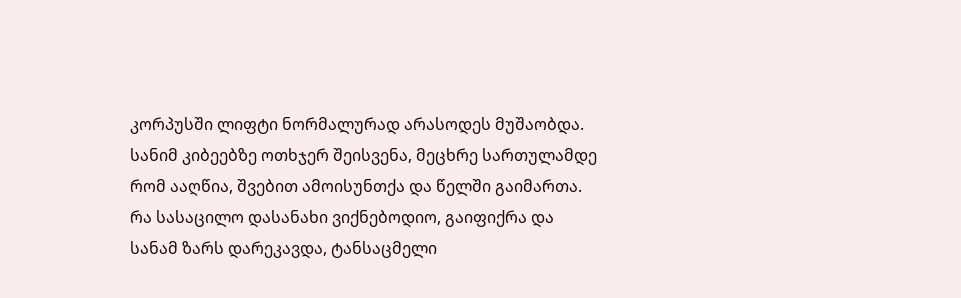კორპუსში ლიფტი ნორმალურად არასოდეს მუშაობდა. სანიმ კიბეებზე ოთხჯერ შეისვენა, მეცხრე სართულამდე რომ ააღწია, შვებით ამოისუნთქა და წელში გაიმართა. რა სასაცილო დასანახი ვიქნებოდიო, გაიფიქრა და სანამ ზარს დარეკავდა, ტანსაცმელი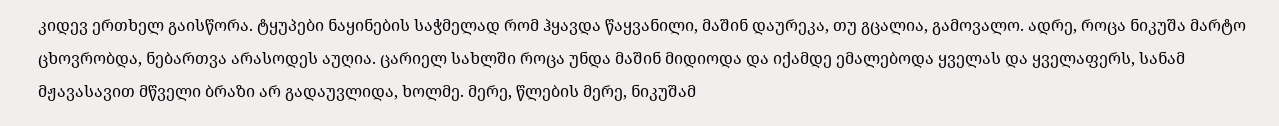კიდევ ერთხელ გაისწორა. ტყუპები ნაყინების საჭმელად რომ ჰყავდა წაყვანილი, მაშინ დაურეკა, თუ გცალია, გამოვალო. ადრე, როცა ნიკუშა მარტო ცხოვრობდა, ნებართვა არასოდეს აუღია. ცარიელ სახლში როცა უნდა მაშინ მიდიოდა და იქამდე ემალებოდა ყველას და ყველაფერს, სანამ მჟავასავით მწველი ბრაზი არ გადაუვლიდა, ხოლმე. მერე, წლების მერე, ნიკუშამ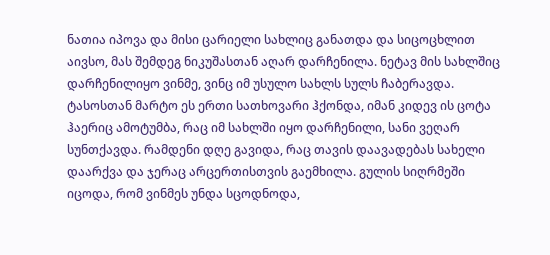ნათია იპოვა და მისი ცარიელი სახლიც განათდა და სიცოცხლით აივსო, მას შემდეგ ნიკუშასთან აღარ დარჩენილა. ნეტავ მის სახლშიც დარჩენილიყო ვინმე, ვინც იმ უსულო სახლს სულს ჩაბერავდა. ტასოსთან მარტო ეს ერთი სათხოვარი ჰქონდა, იმან კიდევ ის ცოტა ჰაერიც ამოტუმბა, რაც იმ სახლში იყო დარჩენილი, სანი ვეღარ სუნთქავდა. რამდენი დღე გავიდა, რაც თავის დაავადებას სახელი დაარქვა და ჯერაც არცერთისთვის გაემხილა. გულის სიღრმეში იცოდა, რომ ვინმეს უნდა სცოდნოდა,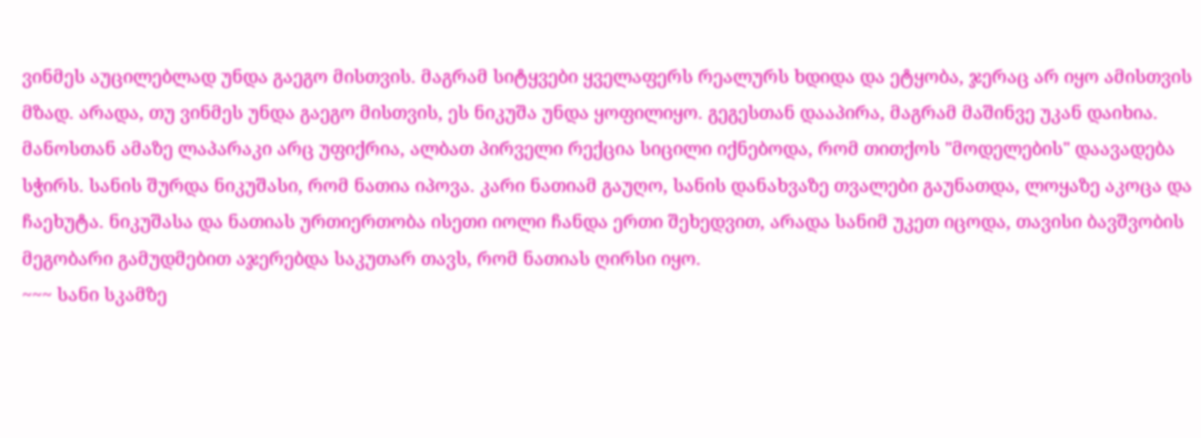ვინმეს აუცილებლად უნდა გაეგო მისთვის. მაგრამ სიტყვები ყველაფერს რეალურს ხდიდა და ეტყობა, ჯერაც არ იყო ამისთვის მზად. არადა, თუ ვინმეს უნდა გაეგო მისთვის, ეს ნიკუშა უნდა ყოფილიყო. გეგესთან დააპირა, მაგრამ მაშინვე უკან დაიხია. მანოსთან ამაზე ლაპარაკი არც უფიქრია, ალბათ პირველი რექცია სიცილი იქნებოდა, რომ თითქოს "მოდელების" დაავადება სჭირს. სანის შურდა ნიკუშასი, რომ ნათია იპოვა. კარი ნათიამ გაუღო, სანის დანახვაზე თვალები გაუნათდა, ლოყაზე აკოცა და ჩაეხუტა. ნიკუშასა და ნათიას ურთიერთობა ისეთი იოლი ჩანდა ერთი შეხედვით, არადა სანიმ უკეთ იცოდა, თავისი ბავშვობის მეგობარი გამუდმებით აჯერებდა საკუთარ თავს, რომ ნათიას ღირსი იყო.
~~~ სანი სკამზე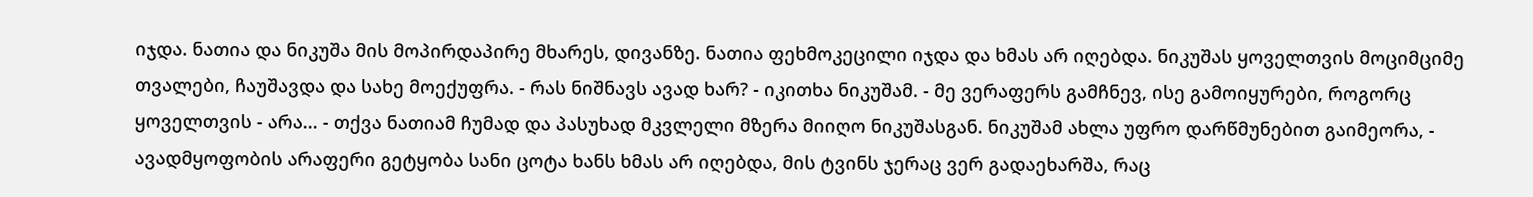იჯდა. ნათია და ნიკუშა მის მოპირდაპირე მხარეს, დივანზე. ნათია ფეხმოკეცილი იჯდა და ხმას არ იღებდა. ნიკუშას ყოველთვის მოციმციმე თვალები, ჩაუშავდა და სახე მოექუფრა. - რას ნიშნავს ავად ხარ? - იკითხა ნიკუშამ. - მე ვერაფერს გამჩნევ, ისე გამოიყურები, როგორც ყოველთვის - არა... - თქვა ნათიამ ჩუმად და პასუხად მკვლელი მზერა მიიღო ნიკუშასგან. ნიკუშამ ახლა უფრო დარწმუნებით გაიმეორა, - ავადმყოფობის არაფერი გეტყობა სანი ცოტა ხანს ხმას არ იღებდა, მის ტვინს ჯერაც ვერ გადაეხარშა, რაც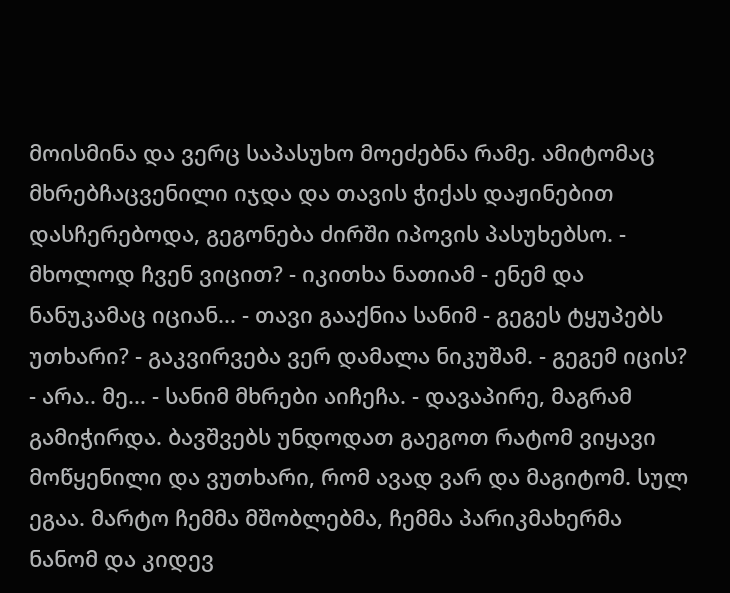მოისმინა და ვერც საპასუხო მოეძებნა რამე. ამიტომაც მხრებჩაცვენილი იჯდა და თავის ჭიქას დაჟინებით დასჩერებოდა, გეგონება ძირში იპოვის პასუხებსო. - მხოლოდ ჩვენ ვიცით? - იკითხა ნათიამ - ენემ და ნანუკამაც იციან... - თავი გააქნია სანიმ - გეგეს ტყუპებს უთხარი? - გაკვირვება ვერ დამალა ნიკუშამ. - გეგემ იცის? - არა.. მე... - სანიმ მხრები აიჩეჩა. - დავაპირე, მაგრამ გამიჭირდა. ბავშვებს უნდოდათ გაეგოთ რატომ ვიყავი მოწყენილი და ვუთხარი, რომ ავად ვარ და მაგიტომ. სულ ეგაა. მარტო ჩემმა მშობლებმა, ჩემმა პარიკმახერმა ნანომ და კიდევ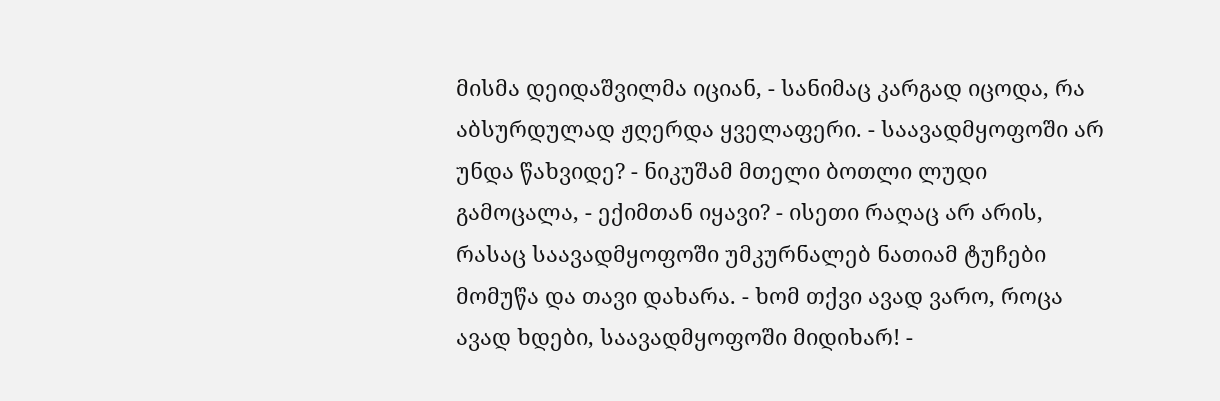მისმა დეიდაშვილმა იციან, - სანიმაც კარგად იცოდა, რა აბსურდულად ჟღერდა ყველაფერი. - საავადმყოფოში არ უნდა წახვიდე? - ნიკუშამ მთელი ბოთლი ლუდი გამოცალა, - ექიმთან იყავი? - ისეთი რაღაც არ არის, რასაც საავადმყოფოში უმკურნალებ ნათიამ ტუჩები მომუწა და თავი დახარა. - ხომ თქვი ავად ვარო, როცა ავად ხდები, საავადმყოფოში მიდიხარ! -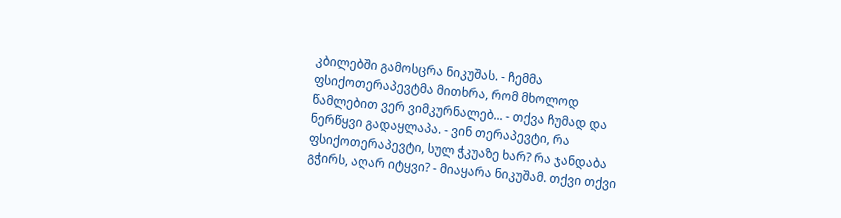კბილებში გამოსცრა ნიკუშას. - ჩემმა ფსიქოთერაპევტმა მითხრა, რომ მხოლოდ წამლებით ვერ ვიმკურნალებ... - თქვა ჩუმად და ნერწყვი გადაყლაპა. - ვინ თერაპევტი, რა ფსიქოთერაპევტი, სულ ჭკუაზე ხარ? რა ჯანდაბა გჭირს, აღარ იტყვი? - მიაყარა ნიკუშამ. თქვი თქვი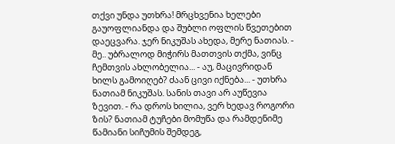თქვი უნდა უთხრა! მრცხვენია ხელები გაუოფლიანდა და შუბლი ოფლის წვეთებით დაეცვარა. ჯერ ნიკუშას ახედა, მერე ნათიას. - მე.. უბრალოდ მიჭირს მათთვის თქმა, ვინც ჩემთვის ახლობელია... - აუ, მაცივრიდან ხილს გამოიღებ? ძაან ცივი იქნება... - უთხრა ნათიამ ნიკუშას. სანის თავი არ აუწევია ზევით. - რა დროს ხილია, ვერ ხედავ როგორი ზის? ნათიამ ტუჩები მომუწა და რამდენიმე წამიანი სიჩუმის შემდეგ,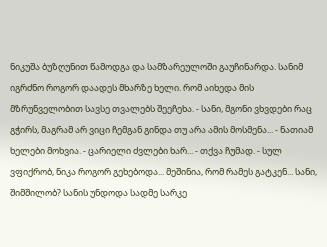ნიკუშა ბუზღუნით წამოდგა და სამზარეულოში გაუჩინარდა. სანიმ იგრძნო როგორ დაადეს მხარზე ხელი. რომ აიხედა მის მზრუნველობით სავსე თვალებს შეეჩეხა. - სანი, მგონი ვხვდები რაც გჭირს, მაგრამ არ ვიცი ჩემგან გინდა თუ არა ამის მოსმენა... - ნათიამ ხელები მოხვია. - ცარიელი ძვლები ხარ... - თქვა ჩუმად. - სულ ვფიქრობ, ნიკა როგორ გეხებოდა... მეშინია, რომ რამეს გატკენ... სანი, შიმშილობ? სანის უნდოდა სადმე სარკე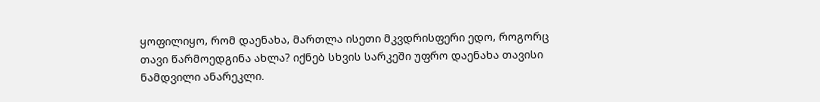ყოფილიყო, რომ დაენახა, მართლა ისეთი მკვდრისფერი ედო, როგორც თავი წარმოედგინა ახლა? იქნებ სხვის სარკეში უფრო დაენახა თავისი ნამდვილი ანარეკლი.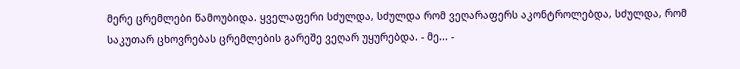მერე ცრემლები წამოუბიდა. ყველაფერი სძულდა, სძულდა რომ ვეღარაფერს აკონტროლებდა, სძულდა, რომ საკუთარ ცხოვრებას ცრემლების გარეშე ვეღარ უყურებდა. - მე... -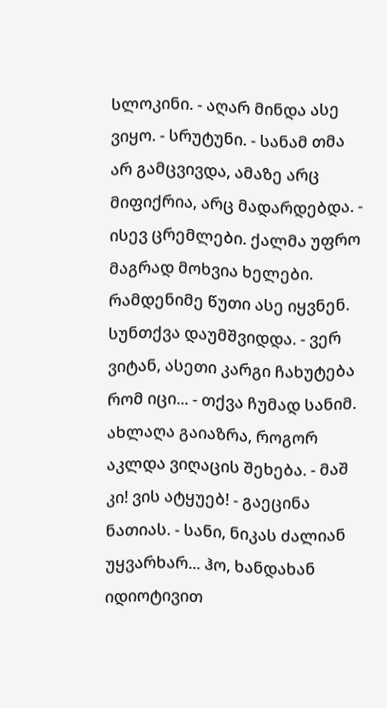სლოკინი. - აღარ მინდა ასე ვიყო. - სრუტუნი. - სანამ თმა არ გამცვივდა, ამაზე არც მიფიქრია, არც მადარდებდა. - ისევ ცრემლები. ქალმა უფრო მაგრად მოხვია ხელები. რამდენიმე წუთი ასე იყვნენ. სუნთქვა დაუმშვიდდა. - ვერ ვიტან, ასეთი კარგი ჩახუტება რომ იცი... - თქვა ჩუმად სანიმ. ახლაღა გაიაზრა, როგორ აკლდა ვიღაცის შეხება. - მაშ კი! ვის ატყუებ! - გაეცინა ნათიას. - სანი, ნიკას ძალიან უყვარხარ... ჰო, ხანდახან იდიოტივით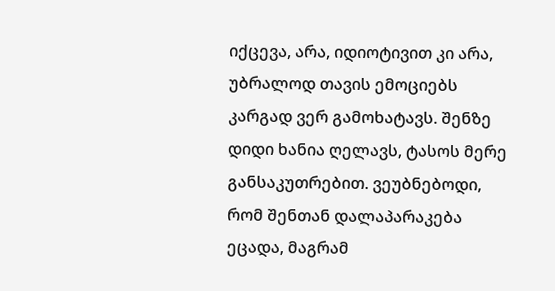იქცევა, არა, იდიოტივით კი არა, უბრალოდ თავის ემოციებს კარგად ვერ გამოხატავს. შენზე დიდი ხანია ღელავს, ტასოს მერე განსაკუთრებით. ვეუბნებოდი, რომ შენთან დალაპარაკება ეცადა, მაგრამ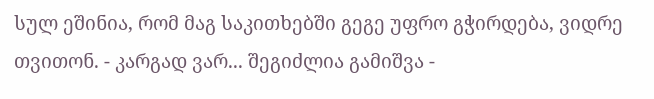სულ ეშინია, რომ მაგ საკითხებში გეგე უფრო გჭირდება, ვიდრე თვითონ. - კარგად ვარ... შეგიძლია გამიშვა -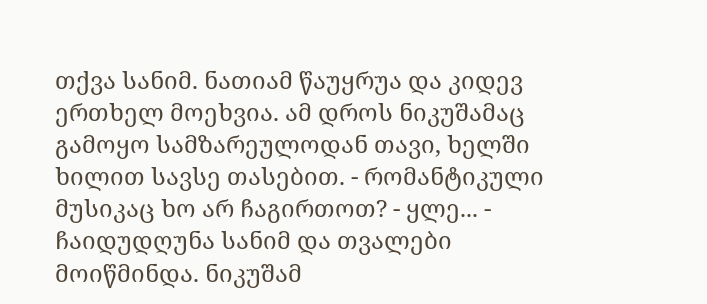თქვა სანიმ. ნათიამ წაუყრუა და კიდევ ერთხელ მოეხვია. ამ დროს ნიკუშამაც გამოყო სამზარეულოდან თავი, ხელში ხილით სავსე თასებით. - რომანტიკული მუსიკაც ხო არ ჩაგირთოთ? - ყლე... - ჩაიდუდღუნა სანიმ და თვალები მოიწმინდა. ნიკუშამ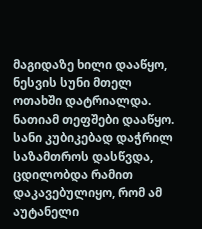მაგიდაზე ხილი დააწყო, ნესვის სუნი მთელ ოთახში დატრიალდა. ნათიამ თეფშები დააწყო. სანი კუბიკებად დაჭრილ საზამთროს დასწვდა, ცდილობდა რამით დაკავებულიყო, რომ ამ აუტანელი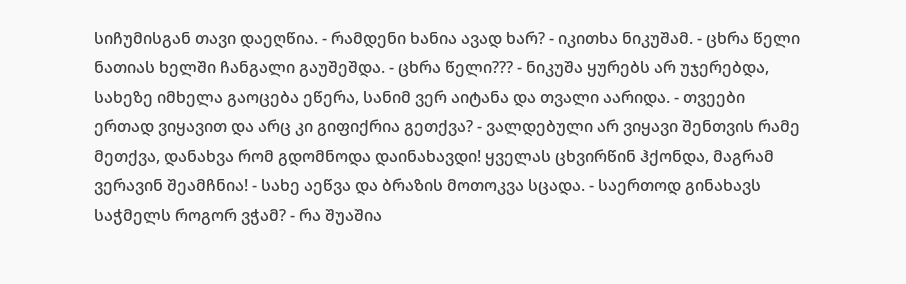სიჩუმისგან თავი დაეღწია. - რამდენი ხანია ავად ხარ? - იკითხა ნიკუშამ. - ცხრა წელი ნათიას ხელში ჩანგალი გაუშეშდა. - ცხრა წელი??? - ნიკუშა ყურებს არ უჯერებდა, სახეზე იმხელა გაოცება ეწერა, სანიმ ვერ აიტანა და თვალი აარიდა. - თვეები ერთად ვიყავით და არც კი გიფიქრია გეთქვა? - ვალდებული არ ვიყავი შენთვის რამე მეთქვა, დანახვა რომ გდომნოდა დაინახავდი! ყველას ცხვირწინ ჰქონდა, მაგრამ ვერავინ შეამჩნია! - სახე აეწვა და ბრაზის მოთოკვა სცადა. - საერთოდ გინახავს საჭმელს როგორ ვჭამ? - რა შუაშია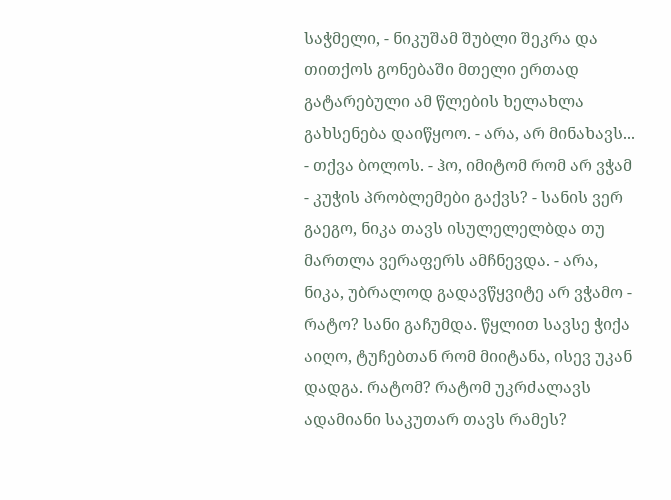საჭმელი, - ნიკუშამ შუბლი შეკრა და თითქოს გონებაში მთელი ერთად გატარებული ამ წლების ხელახლა გახსენება დაიწყოო. - არა, არ მინახავს... - თქვა ბოლოს. - ჰო, იმიტომ რომ არ ვჭამ - კუჭის პრობლემები გაქვს? - სანის ვერ გაეგო, ნიკა თავს ისულელელბდა თუ მართლა ვერაფერს ამჩნევდა. - არა, ნიკა, უბრალოდ გადავწყვიტე არ ვჭამო - რატო? სანი გაჩუმდა. წყლით სავსე ჭიქა აიღო, ტუჩებთან რომ მიიტანა, ისევ უკან დადგა. რატომ? რატომ უკრძალავს ადამიანი საკუთარ თავს რამეს?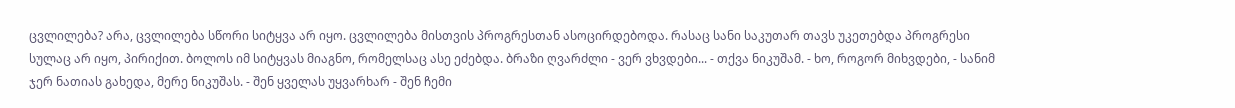ცვლილება? არა, ცვლილება სწორი სიტყვა არ იყო. ცვლილება მისთვის პროგრესთან ასოცირდებოდა. რასაც სანი საკუთარ თავს უკეთებდა პროგრესი სულაც არ იყო, პირიქით. ბოლოს იმ სიტყვას მიაგნო, რომელსაც ასე ეძებდა. ბრაზი ღვარძლი - ვერ ვხვდები... - თქვა ნიკუშამ. - ხო, როგორ მიხვდები, - სანიმ ჯერ ნათიას გახედა, მერე ნიკუშას. - შენ ყველას უყვარხარ - შენ ჩემი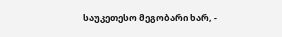საუკეთესო მეგობარი ხარ, -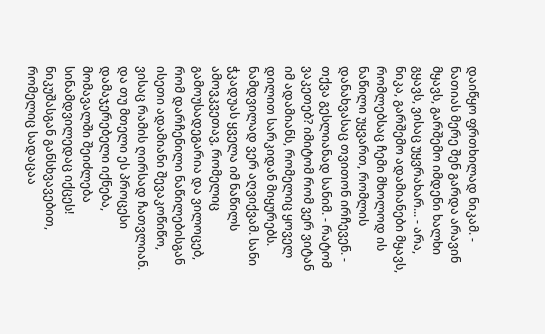დაიწყო ფრთხილად ნიკამ. - ნათიას მერე შენ გარდა არავინ მყავს, გარშემო იმდენი ხალხი გყავს, ვისაც უყვრახარ... - არა, ნიკა, გარშემო ადამიანები მყავს, რომლებსაც ჩემი მხოლოდ ის ნაწილი უყვართ, რომლის დანახვასაც თვითონ ირჩევენ. - თქვა გესლიანად სანიმ. - რატომ ვაკეთებ? იმიტომ რომ ვერ ვიტან იმ ადამიანს, რომელიც ყოველ დილით სარკიდან მიყურებს. ნამდვილად ვერ აღვიქვამ. სანი ჭკადუას ყველა იმ ნაწილს ამოვკვეთავ, რომელიც გამოუსადეგარია და ვილოცებ, რომ დარჩენილი ნაწილებისგან ისეთი ადამიანი შევაკოწიწო, ვისაც რამის ღირსად ჩათვლიან. და თუ მთელი ეს პროცესი დამაჯერებელი იქნება, მომავალში შეიძლება სინამდვილედაც იქცეს! ნიკუშასგან განსხვავებით, რომელიც სადაცაა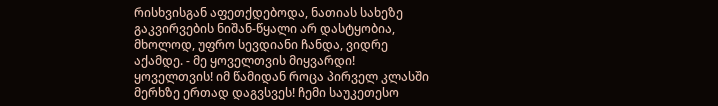რისხვისგან აფეთქდებოდა, ნათიას სახეზე გაკვირვების ნიშან-წყალი არ დასტყობია, მხოლოდ, უფრო სევდიანი ჩანდა, ვიდრე აქამდე. - მე ყოველთვის მიყვარდი! ყოველთვის! იმ წამიდან როცა პირველ კლასში მერხზე ერთად დაგვსვეს! ჩემი საუკეთესო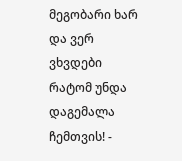მეგობარი ხარ და ვერ ვხვდები რატომ უნდა დაგემალა ჩემთვის! -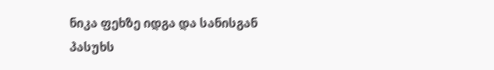ნიკა ფეხზე იდგა და სანისგან პასუხს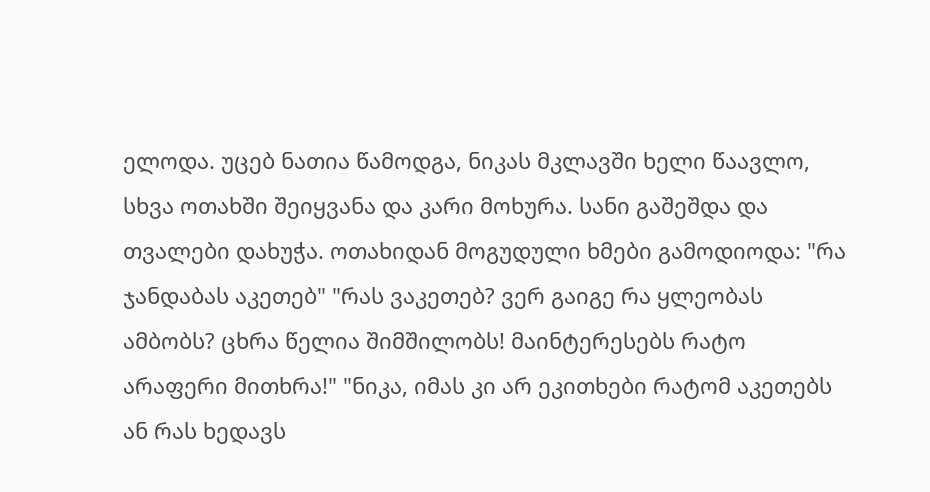ელოდა. უცებ ნათია წამოდგა, ნიკას მკლავში ხელი წაავლო, სხვა ოთახში შეიყვანა და კარი მოხურა. სანი გაშეშდა და თვალები დახუჭა. ოთახიდან მოგუდული ხმები გამოდიოდა: "რა ჯანდაბას აკეთებ" "რას ვაკეთებ? ვერ გაიგე რა ყლეობას ამბობს? ცხრა წელია შიმშილობს! მაინტერესებს რატო არაფერი მითხრა!" "ნიკა, იმას კი არ ეკითხები რატომ აკეთებს ან რას ხედავს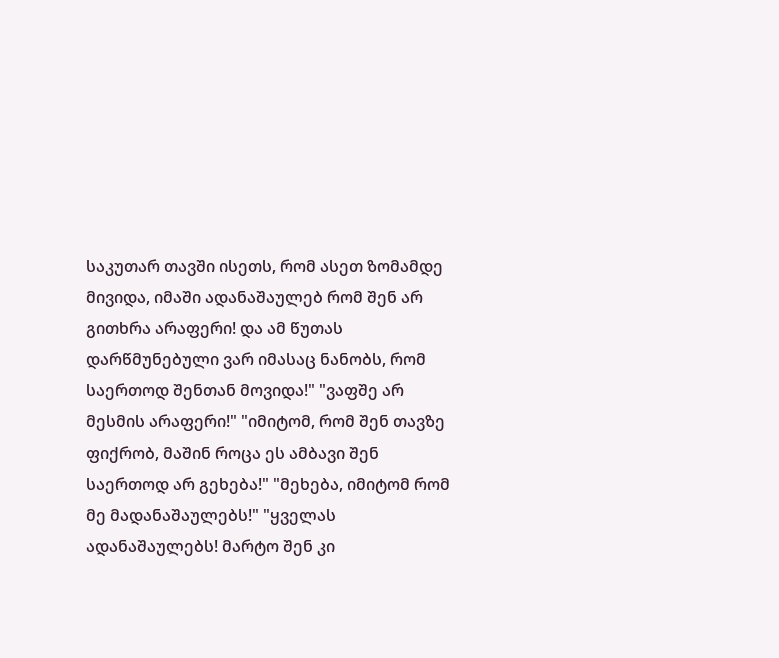საკუთარ თავში ისეთს, რომ ასეთ ზომამდე მივიდა, იმაში ადანაშაულებ რომ შენ არ გითხრა არაფერი! და ამ წუთას დარწმუნებული ვარ იმასაც ნანობს, რომ საერთოდ შენთან მოვიდა!" "ვაფშე არ მესმის არაფერი!" "იმიტომ, რომ შენ თავზე ფიქრობ, მაშინ როცა ეს ამბავი შენ საერთოდ არ გეხება!" "მეხება, იმიტომ რომ მე მადანაშაულებს!" "ყველას ადანაშაულებს! მარტო შენ კი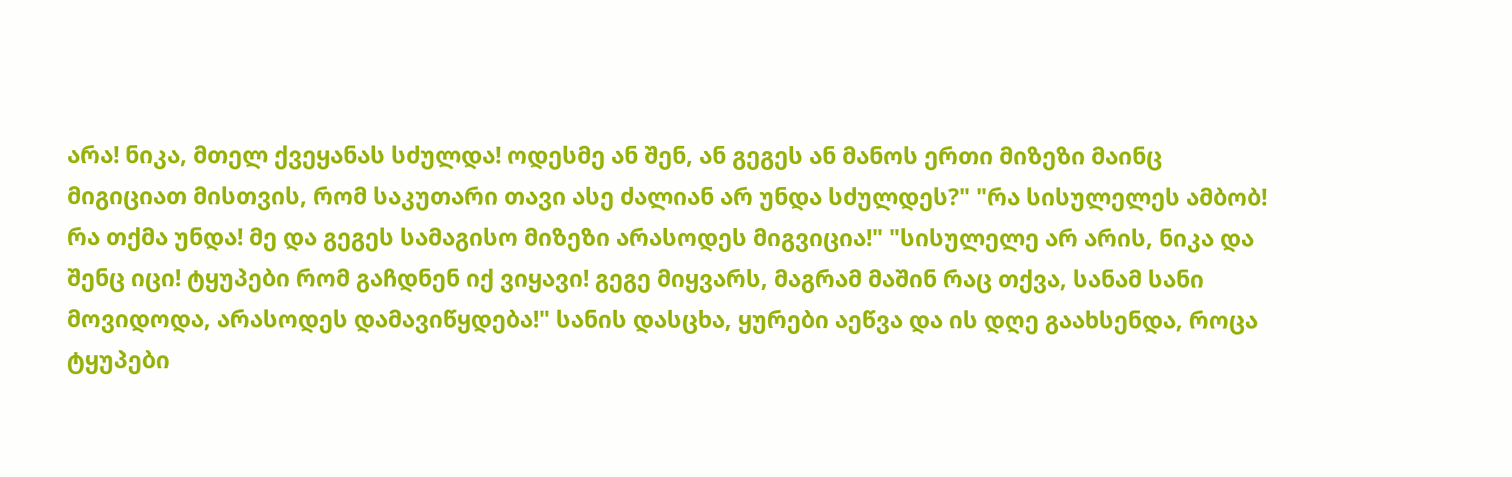არა! ნიკა, მთელ ქვეყანას სძულდა! ოდესმე ან შენ, ან გეგეს ან მანოს ერთი მიზეზი მაინც მიგიციათ მისთვის, რომ საკუთარი თავი ასე ძალიან არ უნდა სძულდეს?" "რა სისულელეს ამბობ! რა თქმა უნდა! მე და გეგეს სამაგისო მიზეზი არასოდეს მიგვიცია!" "სისულელე არ არის, ნიკა და შენც იცი! ტყუპები რომ გაჩდნენ იქ ვიყავი! გეგე მიყვარს, მაგრამ მაშინ რაც თქვა, სანამ სანი მოვიდოდა, არასოდეს დამავიწყდება!" სანის დასცხა, ყურები აეწვა და ის დღე გაახსენდა, როცა ტყუპები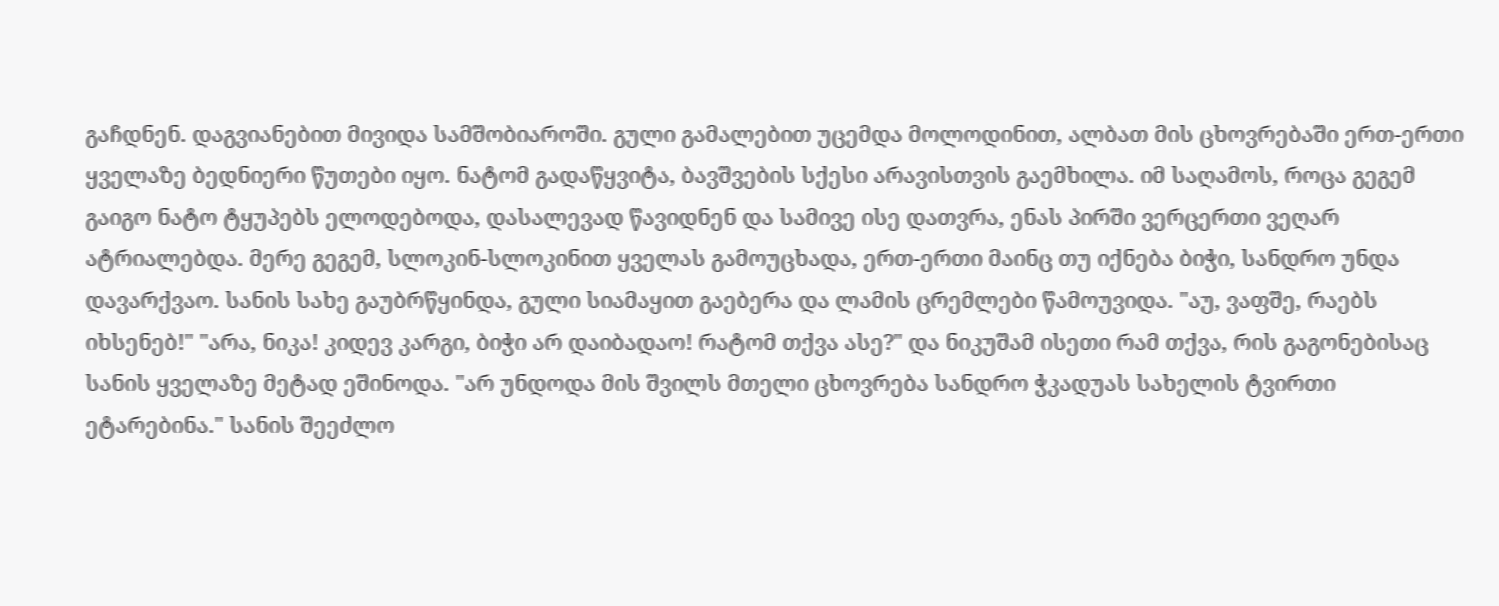გაჩდნენ. დაგვიანებით მივიდა სამშობიაროში. გული გამალებით უცემდა მოლოდინით, ალბათ მის ცხოვრებაში ერთ-ერთი ყველაზე ბედნიერი წუთები იყო. ნატომ გადაწყვიტა, ბავშვების სქესი არავისთვის გაემხილა. იმ საღამოს, როცა გეგემ გაიგო ნატო ტყუპებს ელოდებოდა, დასალევად წავიდნენ და სამივე ისე დათვრა, ენას პირში ვერცერთი ვეღარ ატრიალებდა. მერე გეგემ, სლოკინ-სლოკინით ყველას გამოუცხადა, ერთ-ერთი მაინც თუ იქნება ბიჭი, სანდრო უნდა დავარქვაო. სანის სახე გაუბრწყინდა, გული სიამაყით გაებერა და ლამის ცრემლები წამოუვიდა. "აუ, ვაფშე, რაებს იხსენებ!" "არა, ნიკა! კიდევ კარგი, ბიჭი არ დაიბადაო! რატომ თქვა ასე?" და ნიკუშამ ისეთი რამ თქვა, რის გაგონებისაც სანის ყველაზე მეტად ეშინოდა. "არ უნდოდა მის შვილს მთელი ცხოვრება სანდრო ჭკადუას სახელის ტვირთი ეტარებინა." სანის შეეძლო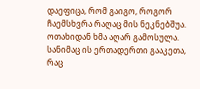დაეფიცა, რომ გაიგო, როგორ ჩაემსხვრა რაღაც მის ნეკნებშუა. ოთახიდან ხმა აღარ გამოსულა. სანიმაც ის ერთადერთი გააკეთა, რაც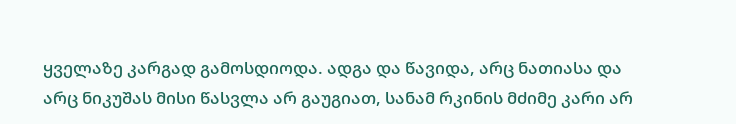ყველაზე კარგად გამოსდიოდა. ადგა და წავიდა, არც ნათიასა და არც ნიკუშას მისი წასვლა არ გაუგიათ, სანამ რკინის მძიმე კარი არ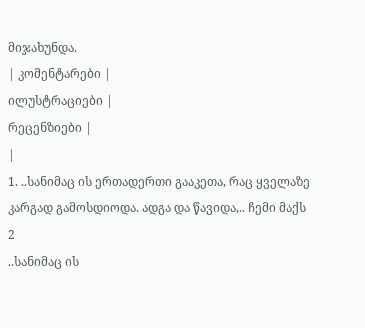მიჯახუნდა.
| კომენტარები |
ილუსტრაციები |
რეცენზიები |
|
1. ..სანიმაც ის ერთადერთი გააკეთა, რაც ყველაზე კარგად გამოსდიოდა. ადგა და წავიდა,.. ჩემი მაქს 2
..სანიმაც ის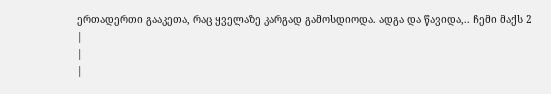ერთადერთი გააკეთა, რაც ყველაზე კარგად გამოსდიოდა. ადგა და წავიდა,.. ჩემი მაქს 2
|
|
|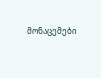მონაცემები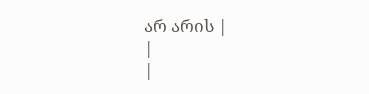არ არის |
|
|